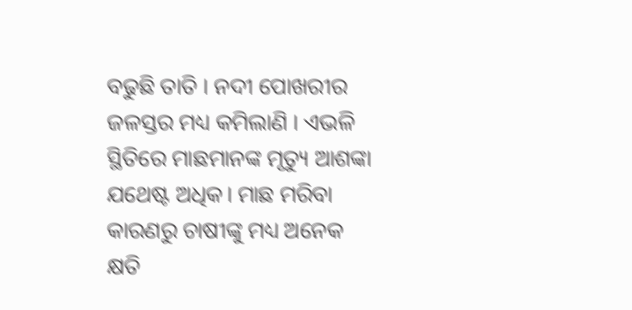ବଢୁଛି ତାତି । ନଦୀ ପୋଖରୀର ଜଳସ୍ତର ମଧ୍ୟ କମିଲାଣି । ଏଭଳି ସ୍ଥିତିରେ ମାଛମାନଙ୍କ ମୃତ୍ୟୁ ଆଶଙ୍କା ଯଥେଷ୍ଟ ଅଧିକ। ମାଛ ମରିବା କାରଣରୁ ଚାଷୀଙ୍କୁ ମଧ୍ୟ ଅନେକ କ୍ଷତି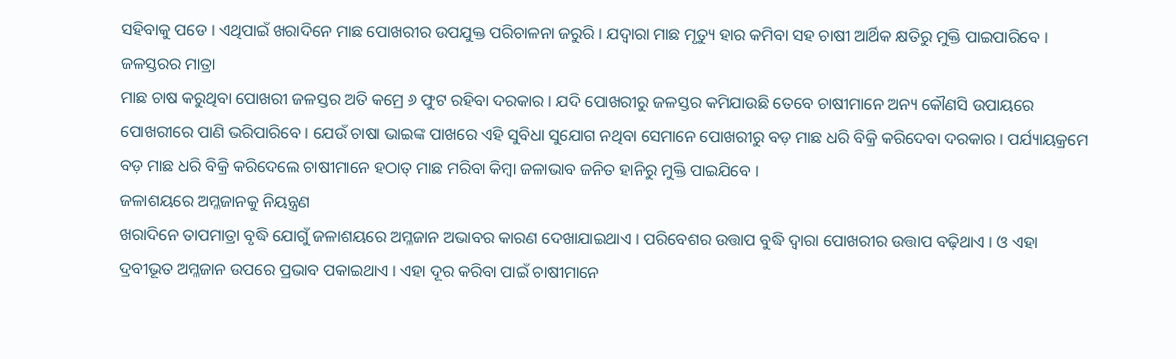ସହିବାକୁ ପଡେ । ଏଥିପାଇଁ ଖରାଦିନେ ମାଛ ପୋଖରୀର ଉପଯୁକ୍ତ ପରିଚାଳନା ଜରୁରି । ଯଦ୍ଵାରା ମାଛ ମୃତ୍ୟୁ ହାର କମିବା ସହ ଚାଷୀ ଆର୍ଥିକ କ୍ଷତିରୁ ମୁକ୍ତି ପାଇପାରିବେ ।
ଜଳସ୍ତରର ମାତ୍ରା
ମାଛ ଚାଷ କରୁଥିବା ପୋଖରୀ ଜଳସ୍ତର ଅତି କମ୍ରେ ୬ ଫୁଟ ରହିବା ଦରକାର । ଯଦି ପୋଖରୀରୁ ଜଳସ୍ତର କମିଯାଉଛି ତେବେ ଚାଷୀମାନେ ଅନ୍ୟ କୌଣସି ଉପାୟରେ ପୋଖରୀରେ ପାଣି ଭରିପାରିବେ । ଯେଉଁ ଚାଷା ଭାଇଙ୍କ ପାଖରେ ଏହି ସୁବିଧା ସୁଯୋଗ ନଥିବା ସେମାନେ ପୋଖରୀରୁ ବଡ଼ ମାଛ ଧରି ବିକ୍ରି କରିଦେବା ଦରକାର । ପର୍ଯ୍ୟାୟକ୍ରମେ ବଡ଼ ମାଛ ଧରି ବିକ୍ରି କରିଦେଲେ ଚାଷୀମାନେ ହଠାତ୍ ମାଛ ମରିବା କିମ୍ବା ଜଳାଭାବ ଜନିତ ହାନିରୁ ମୁକ୍ତି ପାଇଯିବେ ।
ଜଳାଶୟରେ ଅମ୍ଳଜାନକୁ ନିୟନ୍ତ୍ରଣ
ଖରାଦିନେ ତାପମାତ୍ରା ବୃଦ୍ଧି ଯୋଗୁଁ ଜଳାଶୟରେ ଅମ୍ଳଜାନ ଅଭାବର କାରଣ ଦେଖାଯାଇଥାଏ । ପରିବେଶର ଉତ୍ତାପ ବୁଦ୍ଧି ଦ୍ଵାରା ପୋଖରୀର ଉତ୍ତାପ ବଢ଼ିଥାଏ । ଓ ଏହା ଦ୍ରବୀଭୂତ ଅମ୍ଳଜାନ ଉପରେ ପ୍ରଭାବ ପକାଇଥାଏ । ଏହା ଦୂର କରିବା ପାଇଁ ଚାଷୀମାନେ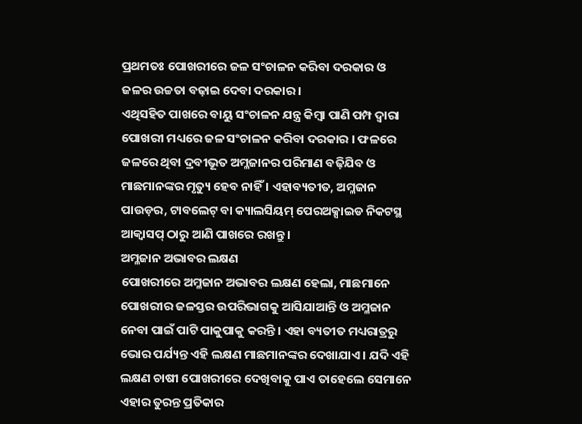ପ୍ରଥମତଃ ପୋଖରୀରେ ଜଳ ସଂଚାଳନ କରିବା ଦରକାର ଓ ଜଳର ଉଚ୍ଚତା ବଢ଼ାଇ ଦେବା ଦରକାର ।
ଏଥିସହିତ ପାଖରେ ବାୟୁ ସଂଚାଳନ ଯନ୍ତ୍ର କିମ୍ବା ପାଣି ପମ୍ପ ଦ୍ଵାରା ପୋଖରୀ ମଧ୍ୟରେ ଜଳ ସଂଚାଳନ କରିବା ଦରକାର । ଫଳରେ ଜଳରେ ଥିବା ଦ୍ରବୀଭୂତ ଅମ୍ଳଜାନର ପରିମାଣ ବଢ଼ିଯିବ ଓ ମାଛମାନଙ୍କର ମୃତ୍ୟୁ ହେବ ନାହିଁ । ଏହାବ୍ୟତୀତ, ଅମ୍ଳଜାନ ପାଉଡ଼ର, ଟାବଲେଟ୍ ବା କ୍ୟାଲସିୟମ୍ ପେରଅକ୍ସାଇଡ ନିକଟସ୍ଥ ଆକ୍ଵାସପ୍ ଠାରୁ ଆଣି ପାଖରେ ରଖନ୍ତୁ ।
ଅମ୍ଳଜାନ ଅଭାବର ଲକ୍ଷଣ
ପୋଖରୀରେ ଅମ୍ଳଜାନ ଅଭାବର ଲକ୍ଷଣ ହେଲା, ମାଛମାନେ ପୋଖରୀର ଜଳସ୍ତର ଉପରିଭାଗକୁ ଆସିଯାଆନ୍ତି ଓ ଅମ୍ଳଜାନ ନେବା ପାଇଁ ପାଟି ପାକୁପାକୁ କରନ୍ତି । ଏହା ବ୍ୟତୀତ ମଧ୍ୟରାତ୍ରରୁ ଭୋର ପର୍ଯ୍ୟନ୍ତ ଏହି ଲକ୍ଷଣ ମାଛମାନଙ୍କର ଦେଖାଯାଏ । ଯଦି ଏହି ଲକ୍ଷଣ ଚାଷୀ ପୋଖରୀରେ ଦେଖିବାକୁ ପାଏ ତାହେଲେ ସେମାନେ ଏହାର ତୁରନ୍ତ ପ୍ରତିକାର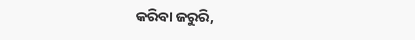କରିବା ଜରୁରି,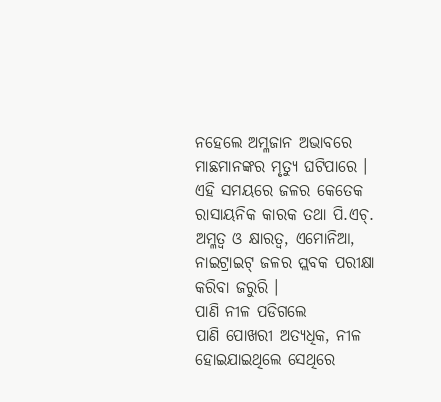ନହେଲେ ଅମ୍ଳଜାନ ଅଭାବରେ ମାଛମାନଙ୍କର ମୃତ୍ୟୁ ଘଟିପାରେ । ଏହି ସମୟରେ ଜଳର କେତେକ ରାସାୟନିକ କାରକ ତଥା ପି.ଏଚ୍. ଅମ୍ଳତ୍ଵ ଓ କ୍ଷାରତ୍ଵ, ଏମୋନିଆ, ନାଇଟ୍ରାଇଟ୍ ଜଳର ପ୍ଲବକ ପରୀକ୍ଷା କରିବା ଜରୁରି ।
ପାଣି ନୀଳ ପଡିଗଲେ
ପାଣି ପୋଖରୀ ଅତ୍ୟଧିକ, ନୀଳ ହୋଇଯାଇଥିଲେ ସେଥିରେ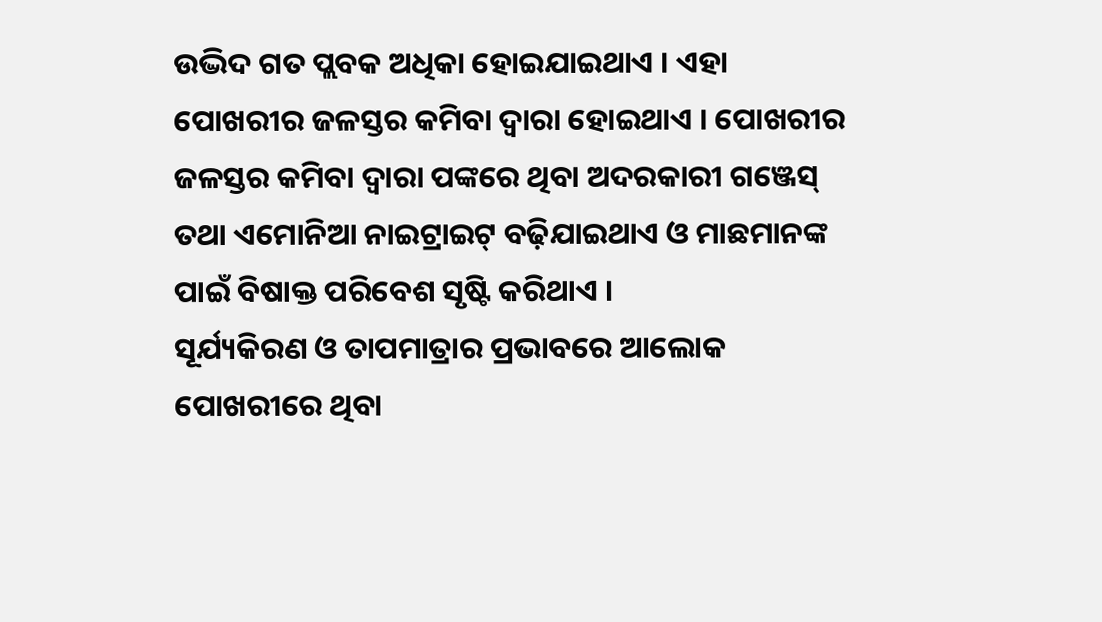ଉଦ୍ଭିଦ ଗତ ପ୍ଲବକ ଅଧିକା ହୋଇଯାଇଥାଏ । ଏହା ପୋଖରୀର ଜଳସ୍ତର କମିବା ଦ୍ଵାରା ହୋଇଥାଏ । ପୋଖରୀର ଜଳସ୍ତର କମିବା ଦ୍ଵାରା ପଙ୍କରେ ଥିବା ଅଦରକାରୀ ଗଞ୍ଜେସ୍ ତଥା ଏମୋନିଆ ନାଇଟ୍ରାଇଟ୍ ବଢ଼ିଯାଇଥାଏ ଓ ମାଛମାନଙ୍କ ପାଇଁ ବିଷାକ୍ତ ପରିବେଶ ସୃଷ୍ଟି କରିଥାଏ ।
ସୂର୍ଯ୍ୟକିରଣ ଓ ତାପମାତ୍ରାର ପ୍ରଭାବରେ ଆଲୋକ ପୋଖରୀରେ ଥିବା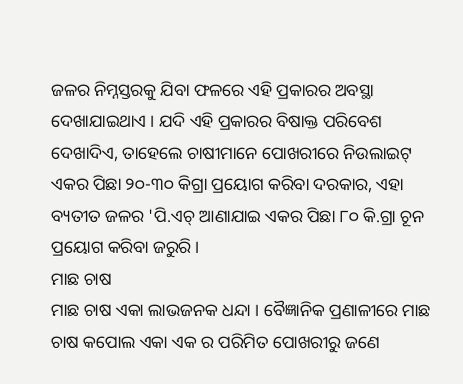ଜଳର ନିମ୍ନସ୍ତରକୁ ଯିବା ଫଳରେ ଏହି ପ୍ରକାରର ଅବସ୍ଥା ଦେଖାଯାଇଥାଏ । ଯଦି ଏହି ପ୍ରକାରର ବିଷାକ୍ତ ପରିବେଶ ଦେଖାଦିଏ, ତାହେଲେ ଚାଷୀମାନେ ପୋଖରୀରେ ନିଉଲାଇଟ୍ ଏକର ପିଛା ୨୦-୩୦ କିଗ୍ରା ପ୍ରୟୋଗ କରିବା ଦରକାର, ଏହା ବ୍ୟତୀତ ଜଳର 'ପି.ଏଚ୍ ଆଣାଯାଇ ଏକର ପିଛା ୮୦ କି.ଗ୍ରା ଚୂନ ପ୍ରୟୋଗ କରିବା ଜରୁରି ।
ମାଛ ଚାଷ
ମାଛ ଚାଷ ଏକା ଲାଭଜନକ ଧନ୍ଦା । ବୈଜ୍ଞାନିକ ପ୍ରଣାଳୀରେ ମାଛ ଚାଷ କପୋଲ ଏକା ଏକ ର ପରିମିତ ପୋଖରୀରୁ ଜଣେ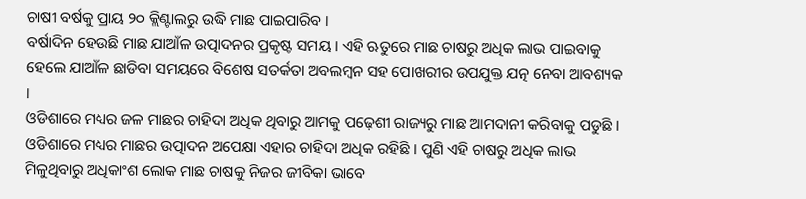ଚାଷୀ ବର୍ଷକୁ ପ୍ରାୟ ୨୦ କ୍ଲିଣ୍ଟାଲରୁ ଉଦ୍ଧି ମାଛ ପାଇପାରିବ ।
ବର୍ଷାଦିନ ହେଉଛି ମାଛ ଯାଆଁଳ ଉତ୍ପାଦନର ପ୍ରକୃଷ୍ଟ ସମୟ । ଏହି ଋତୁରେ ମାଛ ଚାଷରୁ ଅଧିକ ଲାଭ ପାଇବାକୁ ହେଲେ ଯାଆଁଳ ଛାଡିବା ସମୟରେ ବିଶେଷ ସତର୍କତା ଅବଲମ୍ବନ ସହ ପୋଖରୀର ଉପଯୁକ୍ତ ଯତ୍ନ ନେବା ଆବଶ୍ୟକ ।
ଓଡିଶାରେ ମଧ୍ୟର ଜଳ ମାଛର ଚାହିଦା ଅଧିକ ଥିବାରୁ ଆମକୁ ପଢ଼େଶୀ ରାଜ୍ୟରୁ ମାଛ ଆମଦାନୀ କରିବାକୁ ପଡୁଛି । ଓଡିଶାରେ ମଧ୍ୟର ମାଛର ଉତ୍ପାଦନ ଅପେକ୍ଷା ଏହାର ଚାହିଦା ଅଧିକ ରହିଛି । ପୁଣି ଏହି ଚାଷରୁ ଅଧିକ ଲାଭ ମିଳୁଥିବାରୁ ଅଧିକାଂଶ ଲୋକ ମାଛ ଚାଷକୁ ନିଜର ଜୀବିକା ଭାବେ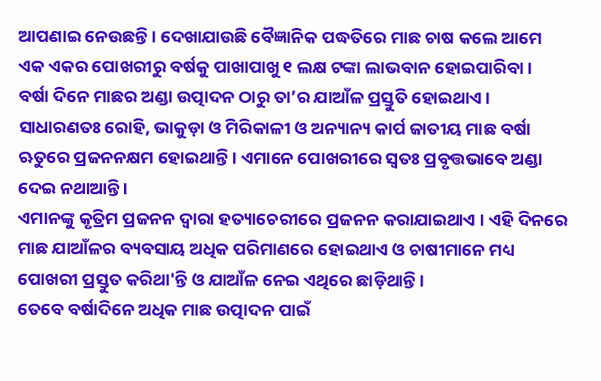ଆପଣାଇ ନେଉଛନ୍ତି । ଦେଖାଯାଉଛି ବୈଜ୍ଞାନିକ ପଦ୍ଧତିରେ ମାଛ ଚାଷ କଲେ ଆମେ ଏକ ଏକର ପୋଖରୀରୁ ବର୍ଷକୁ ପାଖାପାଖୁ ୧ ଲକ୍ଷ ଟଙ୍କା ଲାଭବାନ ହୋଇପାରିବା ।
ବର୍ଷା ଦିନେ ମାଛର ଅଣ୍ଡା ଉତ୍ପାଦନ ଠାରୁ ତା’ର ଯାଆଁଳ ପ୍ରସ୍ତୁତି ହୋଇଥାଏ । ସାଧାରଣତଃ ରୋହି, ଭାକୁଡ଼ା ଓ ମିରିକାଳୀ ଓ ଅନ୍ୟାନ୍ୟ କାର୍ପ ଜାତୀୟ ମାଛ ବର୍ଷା ଋତୁରେ ପ୍ରଜନନକ୍ଷମ ହୋଇଥାନ୍ତି । ଏମାନେ ପୋଖରୀରେ ସ୍ଵତଃ ପ୍ରବୃତ୍ତଭାବେ ଅଣ୍ଡା ଦେଇ ନଥାଆନ୍ତି ।
ଏମାନଙ୍କୁ କୃତ୍ରିମ ପ୍ରଜନନ ଦ୍ଵାରା ହତ୍ୟାଚେରୀରେ ପ୍ରଜନନ କରାଯାଇଥାଏ । ଏହି ଦିନରେ ମାଛ ଯାଆଁଳର ବ୍ୟବସାୟ ଅଧିକ ପରିମାଣରେ ହୋଇଥାଏ ଓ ଚାଷୀମାନେ ମଧ୍ୟ ପୋଖରୀ ପ୍ରସ୍ତୁତ କରିଥା'ନ୍ତି ଓ ଯାଆଁଳ ନେଇ ଏଥିରେ ଛାଡ଼ିଥାନ୍ତି ।
ତେବେ ବର୍ଷାଦିନେ ଅଧିକ ମାଛ ଉତ୍ପାଦନ ପାଇଁ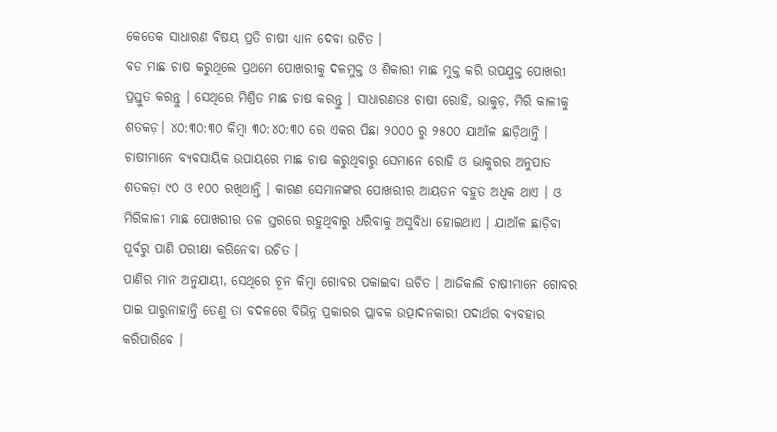କେତେକ ସାଧାରଣ ବିଷୟ ପ୍ରତି ଚାଷୀ ଧ୍ୟାନ ଦେବା ଉଚିତ ।
ବଡ ମାଛ ଚାଷ କରୁଥିଲେ ପ୍ରଥମେ ପୋଖରୀକୁ ଦଳମୁକ୍ତ ଓ ଶିକାରୀ ମାଛ ମୁକ୍ତ କରି ଉପଯୁକ୍ତ ପୋଖରୀ ପ୍ରସ୍ତୁତ କରନ୍ତୁ । ସେଥିରେ ମିଶ୍ରିତ ମାଛ ଚାଷ କରନ୍ତୁ । ସାଧାରଣତଃ ଚାଷୀ ରୋହି, ଭାକୁଡ଼, ମିରି କାଳୀକୁ ଶତକଡ଼। ୪୦:୩୦:୩୦ କିମ୍ବା ୩୦:୪୦:୩୦ ରେ ଏକର ପିଛା ୨୦୦୦ ରୁ ୨୫୦୦ ଯାଆଁଳ ଛାଡ଼ିଥାନ୍ତି । ଚାଷୀମାନେ ବ୍ୟବସାୟିକ ଉପାୟରେ ମାଛ ଚାଷ କରୁଥିବାରୁ ସେମାନେ ରୋହି ଓ ଭାକୁରର ଅନୁପାତ ଶତକଡ଼ା ୯୦ ଓ ୧୦୦ ରଖିଥାନ୍ତି । କାରଣ ସେମାନଙ୍କର ପୋଖରୀର ଆୟତନ ବହୁତ ଅଧିକ ଥାଏ । ଓ ମିରିକାଳୀ ମାଛ ପୋଖରୀର ତଳ ସ୍ତରରେ ରହୁଥିବାରୁ ଧରିବାକୁ ଅସୁବିଧା ହୋଇଥାଏ । ଯାଆଁଳ ଛାଡ଼ିବା ପୂର୍ବରୁ ପାଣି ପରୀକ୍ଷା କରିନେବା ଉଚିତ ।
ପାଣିର ମାନ ଅନୁଯାୟୀ, ସେଥିରେ ଚୂନ କିମ୍ବା ଗୋବର ପକାଇବା ଉଚିତ । ଆଜିକାଲି ଚାଷୀମାନେ ଗୋବର ପାଇ ପାରୁନାହାନ୍ତି ତେଣୁ ତା ବଦଳରେ ବିଭିନ୍ନ ପ୍ରକାରର ପ୍ଲାବକ ଉତ୍ପାଦନକାରୀ ପଦାର୍ଥର ବ୍ୟବହାର କରିପାରିବେ ।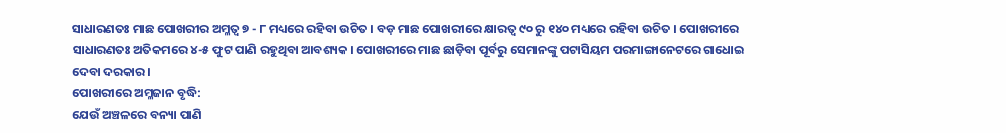ସାଧାରଣତଃ ମାଛ ପୋଖରୀର ଅମ୍ଳତ୍ଵ ୭ - ୮ ମଧ୍ୟରେ ରହିବା ଉଚିତ । ବଡ଼ ମାଛ ପୋଖରୀରେ କ୍ଷାରତ୍ଵ ୯୦ ରୁ ୧୪୦ ମଧ୍ୟରେ ରହିବା ଉଚିତ । ପୋଖରୀରେ ସାଧାରଣତଃ ଅତିକମରେ ୪-୫ ଫୁଟ ପାଣି ରହୁଥିବା ଆବଶ୍ୟକ । ପୋଖରୀରେ ମାଛ ଛାଡ଼ିବା ପୂର୍ବରୁ ସେମାନଙ୍କୁ ପଟାସିୟମ ପରମାଙ୍ଗାନେଟରେ ଗାଧୋଇ ଦେବା ଦରକାର ।
ପୋଖରୀରେ ଅମ୍ଳଜାନ ବୃଦ୍ଧି:
ଯେଉଁ ଅଞ୍ଚଳରେ ବନ୍ୟା ପାଣି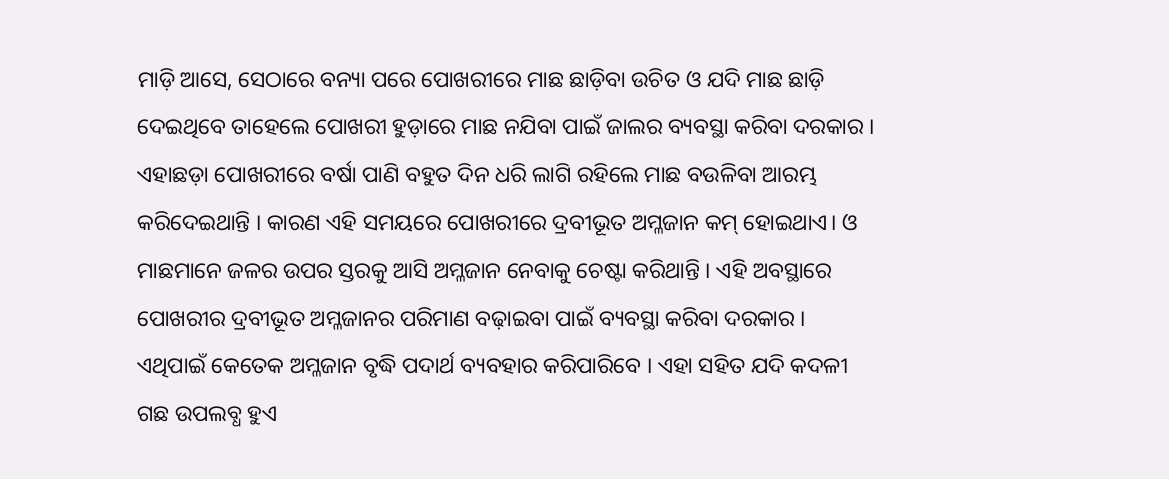ମାଡ଼ି ଆସେ, ସେଠାରେ ବନ୍ୟା ପରେ ପୋଖରୀରେ ମାଛ ଛାଡ଼ିବା ଉଚିତ ଓ ଯଦି ମାଛ ଛାଡ଼ି ଦେଇଥିବେ ତାହେଲେ ପୋଖରୀ ହୁଡ଼ାରେ ମାଛ ନଯିବା ପାଇଁ ଜାଲର ବ୍ୟବସ୍ଥା କରିବା ଦରକାର । ଏହାଛଡ଼ା ପୋଖରୀରେ ବର୍ଷା ପାଣି ବହୁତ ଦିନ ଧରି ଲାଗି ରହିଲେ ମାଛ ବଉଳିବା ଆରମ୍ଭ କରିଦେଇଥାନ୍ତି । କାରଣ ଏହି ସମୟରେ ପୋଖରୀରେ ଦ୍ରବୀଭୂତ ଅମ୍ଳଜାନ କମ୍ ହୋଇଥାଏ। ଓ ମାଛମାନେ ଜଳର ଉପର ସ୍ତରକୁ ଆସି ଅମ୍ଳଜାନ ନେବାକୁ ଚେଷ୍ଟା କରିଥାନ୍ତି । ଏହି ଅବସ୍ଥାରେ ପୋଖରୀର ଦ୍ରବୀଭୂତ ଅମ୍ଳଜାନର ପରିମାଣ ବଢ଼ାଇବା ପାଇଁ ବ୍ୟବସ୍ଥା କରିବା ଦରକାର । ଏଥିପାଇଁ କେତେକ ଅମ୍ଳଜାନ ବୃଦ୍ଧି ପଦାର୍ଥ ବ୍ୟବହାର କରିପାରିବେ । ଏହା ସହିତ ଯଦି କଦଳୀ ଗଛ ଉପଲବ୍ଧ ହୁଏ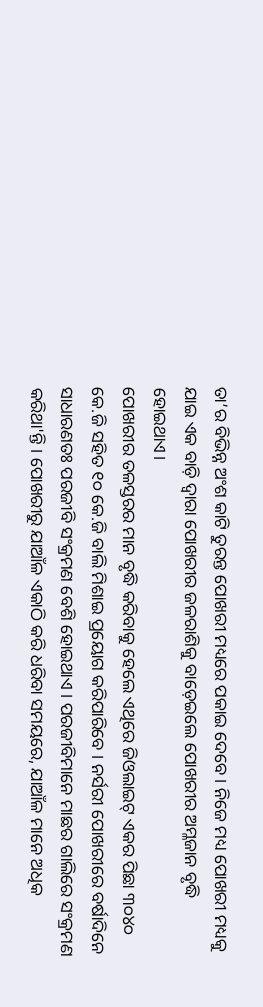ତା’ର ବିଭିନ୍ନ ଅଂଶ କାଟି ତୁରନ୍ତ ପୋଖରୀ ମଧ୍ୟରେ ପକାଇ ଦେବେ। ନିଜେ ମଧ୍ୟ ପୋଖରୀ ମଧ୍ୟକୁ ଯାଇ ଏକ ବାଡ଼ି ଦ୍ଵାରା ପୋଖରୀର ଜଳରାଶିକୁ ବାଡ଼େଇଲେ ପୋଖରୀର ଅମ୍ଳଜାନ ବୃଦ୍ଧି ହୋଇଥାଏ।
ପୋଖରୀର ତଳସ୍ତରର ମାନ ବୃଦ୍ଧି କରିବାକୁ ହେଲେ ଏଥିରେ ଜିଓଲାଇଟ୍ ଏକର ପିଛା ୩୦୪୦ କେ.ଜି ସହିତ ୧୦ କେ.ଜି ବାଲି ମିଶାଇ ପ୍ରୟୋଗ କରିପାରିବେ । ନର୍ସରୀ ପୋଖରୀରେ ବର୍ଷାଦିନେ ସାଧାରଣତଃ ପରଜୀବି ସଂକ୍ରମଣ ବେଶି ହୋଇଥାଏ । ପରଜୀବିମାନେ ମାଛର ଗାଲିରେ ସଂକ୍ରମଣ କରିଥା'ନ୍ତି । ପୋଖରୀରୁ ଯାଆଁଳ ଏକାଠି କରି ଧରିବା ସମୟରେ, ଯାଆଁଳ ମାନେ ଅଧିକ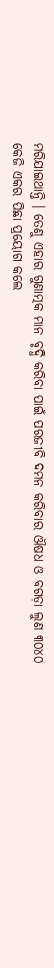ମରିଯାଇଥାନ୍ତି । ତେଣୁ ଏହାର ଗୁଣାତ୍ମକ ମାନ ବୃଦ୍ଧି କରିବା ପାଇଁ ପରଜୀବି ଦମନ କରିବାର ଔଷଧ ଓ ବଗଡ଼ା ଲୁଣ ୩୦୪୦ କେଜି ଏକର ପିଛା ପ୍ରୟୋଗ କଲେ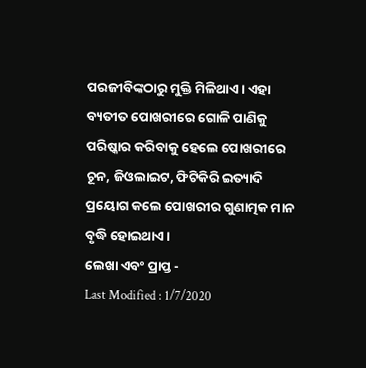ପରଜୀବିଙ୍କଠାରୁ ମୁକ୍ତି ମିଳିଥାଏ । ଏହା ବ୍ୟତୀତ ପୋଖରୀରେ ଗୋଳି ପାଣିକୁ ପରିଷ୍କାର କରିବାକୁ ହେଲେ ପୋଖରୀରେ ଚୂନ, ଜିଓଲାଇଟ, ଫିଟିକିରି ଇତ୍ୟାଦି ପ୍ରୟୋଗ କଲେ ପୋଖରୀର ଗୁଣାତ୍ମକ ମାନ ବୃଦ୍ଧି ହୋଇଥାଏ ।
ଲେଖା ଏବଂ ପ୍ରାପ୍ତ -
Last Modified : 1/7/2020